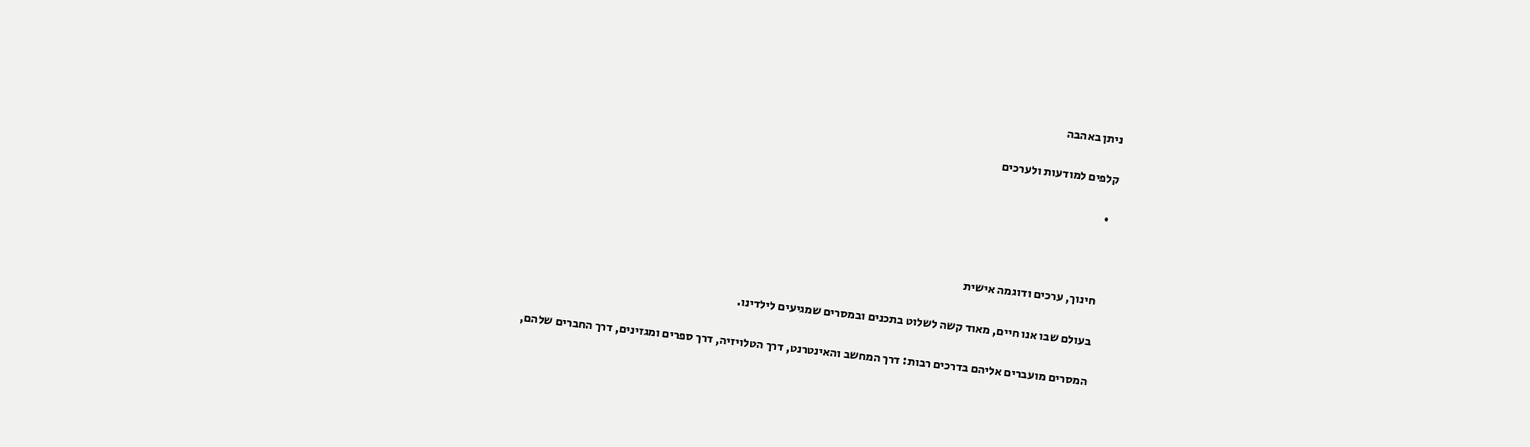ניתן באהבה

קלפים למודעות ולערכים

  •



    חינוך, ערכים ודוגמה אישית

    בעולם שבו אנו חיים, מאוד קשה לשלוט בתכנים ובמסרים שמגיעים לילדינו.

    המסרים מועברים אליהם בדרכים רבות: דרך המחשב והאינטרנט, דרך הטלויזיה, דרך ספרים ומגזינים, דרך החברים שלהם,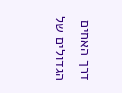דרך האחים הגדולים של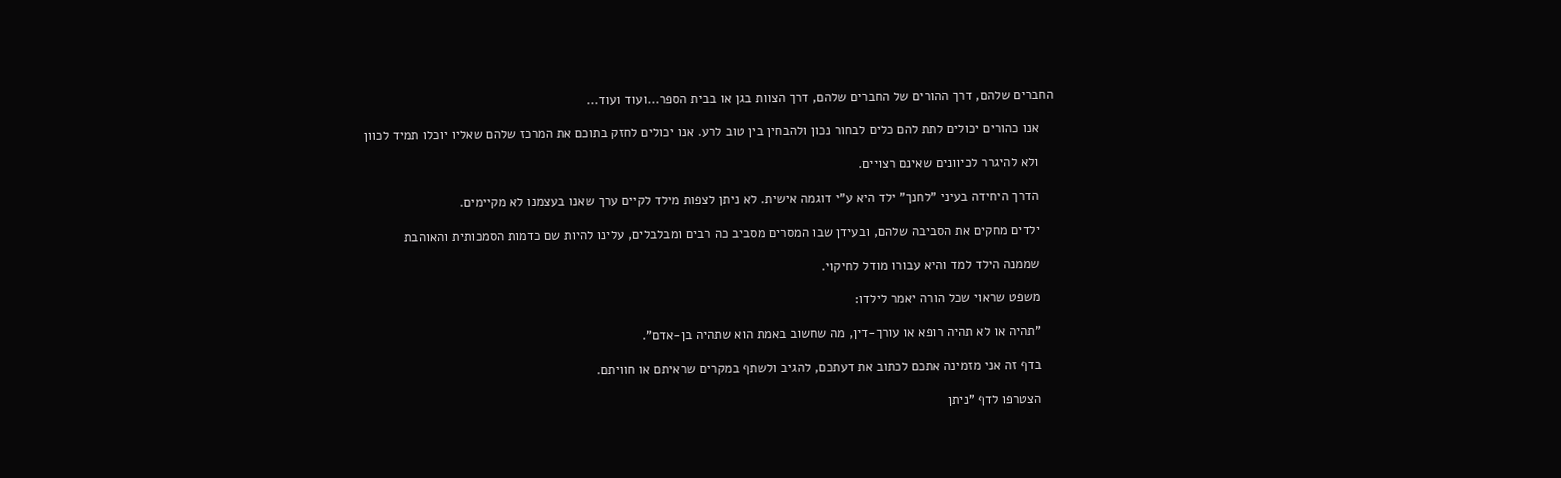החברים שלהם, דרך ההורים של החברים שלהם, דרך הצוות בגן או בבית הספר...ועוד ועוד...

    אנו כהורים יכולים לתת להם כלים לבחור נכון ולהבחין בין טוב לרע. אנו יכולים לחזק בתוכם את המרכז שלהם שאליו יוכלו תמיד לכוון

    ולא להיגרר לכיוונים שאינם רצויים.

    הדרך היחידה בעיני "לחנך" ילד היא ע"י דוגמה אישית. לא ניתן לצפות מילד לקיים ערך שאנו בעצמנו לא מקיימים.

    ילדים מחקים את הסביבה שלהם, ובעידן שבו המסרים מסביב כה רבים ומבלבלים, עלינו להיות שם כדמות הסמכותית והאוהבת

    שממנה הילד למד והיא עבורו מודל לחיקוי.

    משפט שראוי שכל הורה יאמר לילדו:

    "תהיה או לא תהיה רופא או עורך-דין, מה שחשוב באמת הוא שתהיה בן-אדם".

    בדף זה אני מזמינה אתכם לכתוב את דעתכם, להגיב ולשתף במקרים שראיתם או חוויתם.

    הצטרפו לדף "ניתן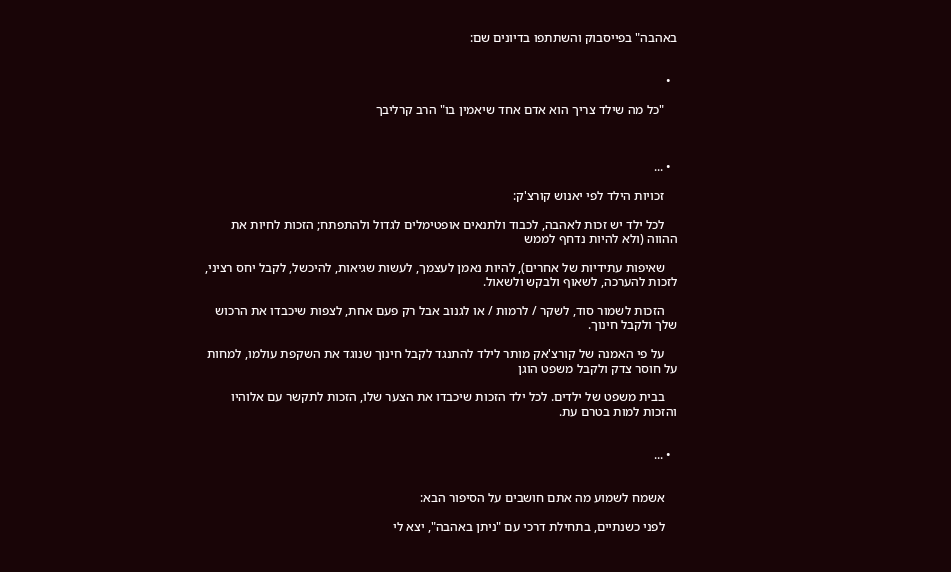באהבה" בפייסבוק והשתתפו בדיונים שם:


  •

    "כל מה שילד צריך הוא אדם אחד שיאמין בו" הרב קרליבך



  • ...

    זכויות הילד לפי יאנוש קורצ'ק:

    לכל ילד יש זכות לאהבה, לכבוד ולתנאים אופטימלים לגדול ולהתפתח; הזכות לחיות את ההווה (ולא להיות נדחף לממש

    שאיפות עתידיות של אחרים), להיות נאמן לעצמך, לעשות שגיאות, להיכשל, לקבל יחס רציני, לזכות להערכה, לשאוף ולבקש ולשאול.

    הזכות לשמור סוד, לשקר / לרמות / או לגנוב אבל רק פעם אחת, לצפות שיכבדו את הרכוש שלך ולקבל חינוך.

    על פי האמנה של קורצ'אק מותר לילד להתנגד לקבל חינוך שנוגד את השקפת עולמו, למחות על חוסר צדק ולקבל משפט הוגן

    בבית משפט של ילדים. לכל ילד הזכות שיכבדו את הצער שלו, הזכות לתקשר עם אלוהיו והזכות למות בטרם עת.


  • ...


    אשמח לשמוע מה אתם חושבים על הסיפור הבא:

    לפני כשנתיים, בתחילת דרכי עם "ניתן באהבה", יצא לי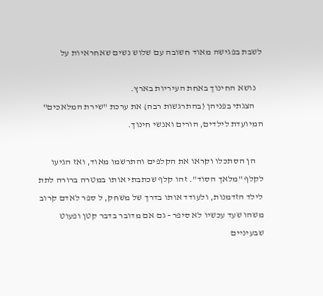לשבת בפגישה מאוד חשובה עם שלוש נשים שאחראיות על

    נושא החינוך באחת העיריות בארץ.
    הצגתי בפניהן (בהתרגשות רבה) את ערכת "שירת המלאכים" המיועדת לילדים, הורים ואנשי חינוך.

    הן הסתכלו וקראו את הקלפים והתרשמו מאוד, ואז הגיעו לקלף "מלאך הסוד". זהו קלף שכתבתי אותו במטרה ברורה לתת לילד הזדמנות, ולעודד אותו בדרך של משחק, ל ספר לאדם קרוב משהו שעד עכשיו לא סיפר - גם אם מדובר בדבר קטן ופעוט שבעיניים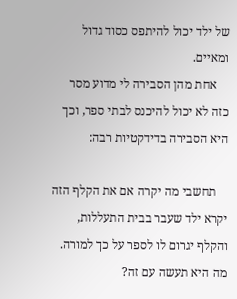של ילד יכול להיתפס כסוד גדול ומאיים.
    אחת מהן הסבירה לי מדוע מסר כזה לא יכול להיכנס לבתי ספר, וכך היא הסבירה בדידקטיות רבה:

    תחשבי מה יקרה אם את הקלף הזה יקרא ילד שעבר בבית התעללות, והקלף יגרום לו לספר על כך למורה. מה היא תעשה עם זה?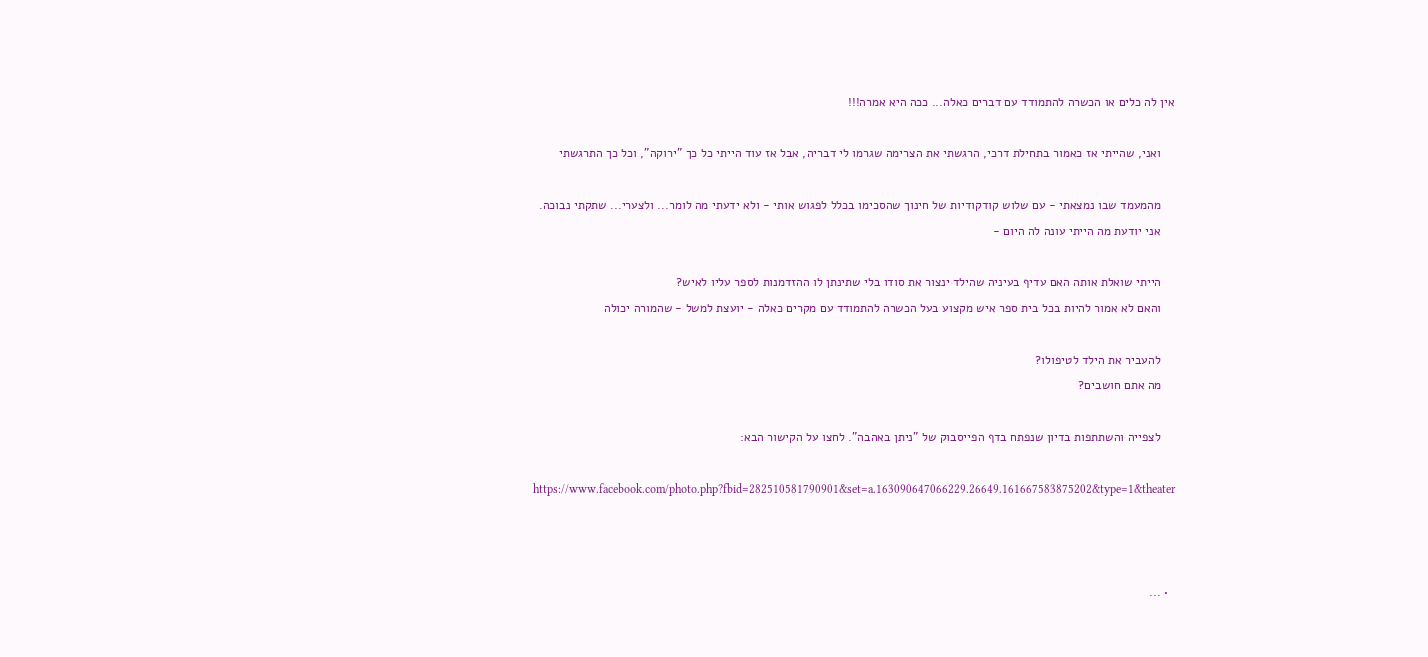אין לה כלים או הכשרה להתמודד עם דברים כאלה... ככה היא אמרה!!!

    ואני, שהייתי אז כאמור בתחילת דרכי, הרגשתי את הצרימה שגרמו לי דבריה, אבל אז עוד הייתי כל כך "ירוקה", וכל כך התרגשתי

    מהמעמד שבו נמצאתי - עם שלוש קודקודיות של חינוך שהסכימו בכלל לפגוש אותי - ולא ידעתי מה לומר... ולצערי... שתקתי נבוכה.
    אני יודעת מה הייתי עונה לה היום -

    הייתי שואלת אותה האם עדיף בעיניה שהילד ינצור את סודו בלי שתינתן לו ההזדמנות לספר עליו לאיש?
    והאם לא אמור להיות בכל בית ספר איש מקצוע בעל הכשרה להתמודד עם מקרים כאלה - יועצת למשל - שהמורה יכולה

    להעביר את הילד לטיפולו?
    מה אתם חושבים?

    לצפייה והשתתפות בדיון שנפתח בדף הפייסבוק של "ניתן באהבה". לחצו על הקישור הבא:

    https://www.facebook.com/photo.php?fbid=282510581790901&set=a.163090647066229.26649.161667583875202&type=1&theater



  • ...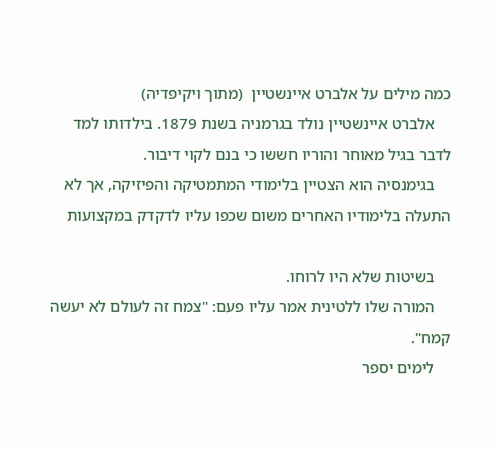כמה מילים על אלברט איינשטיין  (מתוך ויקיפדיה)
    אלברט איינשטיין נולד בגרמניה בשנת 1879. בילדותו למד לדבר בגיל מאוחר והוריו חששו כי בנם לקוי דיבור.
    בגימנסיה הוא הצטיין בלימודי המתמטיקה והפיזיקה, אך לא התעלה בלימודיו האחרים משום שכפו עליו לדקדק במקצועות

    בשיטות שלא היו לרוחו.
    המורה שלו ללטינית אמר עליו פעם: "צמח זה לעולם לא יעשה קמח".
    לימים יספר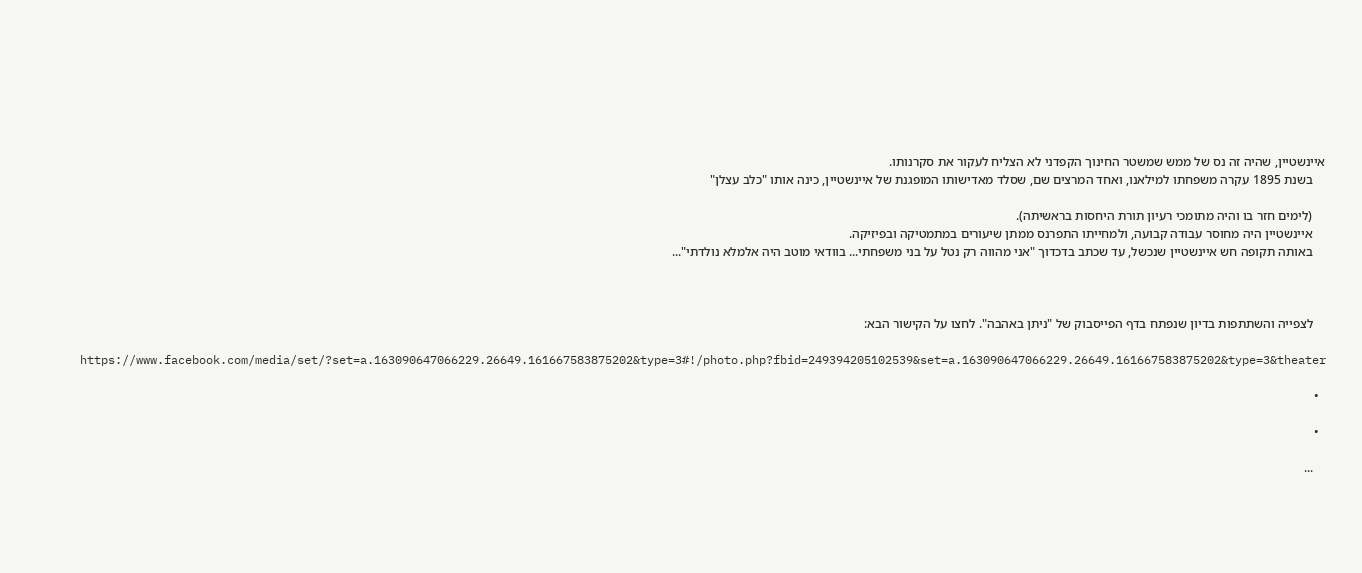איינשטיין, שהיה זה נס של ממש שמשטר החינוך הקפדני לא הצליח לעקור את סקרנותו.
    בשנת 1895 עקרה משפחתו למילאנו, ואחד המרצים שם, שסלד מאדישותו המופגנת של איינשטיין, כינה אותו "כלב עצלן"

    (לימים חזר בו והיה מתומכי רעיון תורת היחסות בראשיתה).
    איינשטיין היה מחוסר עבודה קבועה, ולמחייתו התפרנס ממתן שיעורים במתמטיקה ובפיזיקה.
    באותה תקופה חש איינשטיין שנכשל, עד שכתב בדכדוך "אני מהווה רק נטל על בני משפחתי... בוודאי מוטב היה אלמלא נולדתי"...



    לצפייה והשתתפות בדיון שנפתח בדף הפייסבוק של "ניתן באהבה". לחצו על הקישור הבא:

    https://www.facebook.com/media/set/?set=a.163090647066229.26649.161667583875202&type=3#!/photo.php?fbid=249394205102539&set=a.163090647066229.26649.161667583875202&type=3&theater

  •

  •

    ...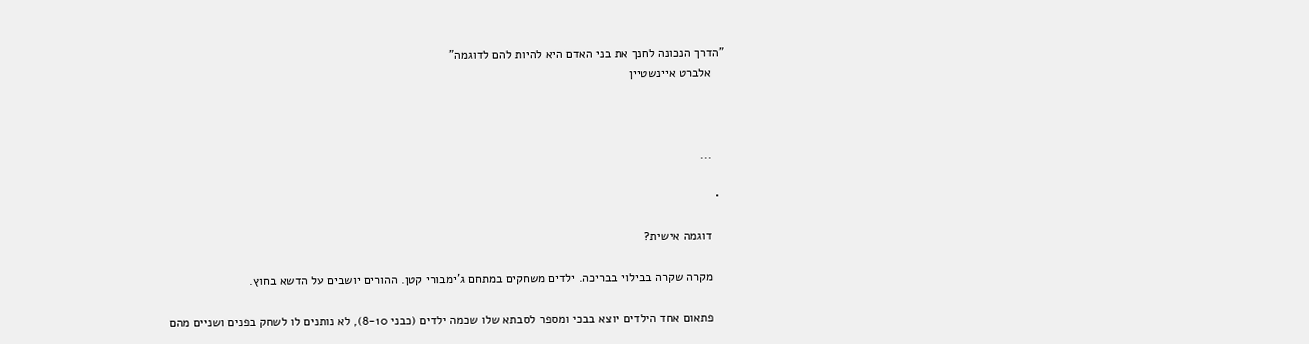"הדרך הנכונה לחנך את בני האדם היא להיות להם לדוגמה"
    אלברט איינשטיין



    ...

  •

    דוגמה אישית?

    מקרה שקרה בבילוי בבריכה. ילדים משחקים במתחם ג'ימבורי קטן. ההורים יושבים על הדשא בחוץ.

    פתאום אחד הילדים יוצא בבכי ומספר לסבתא שלו שכמה ילדים (כבני 8-10), לא נותנים לו לשחק בפנים ושניים מהם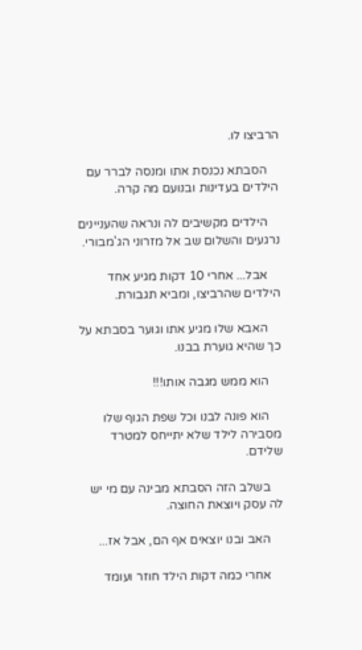הרביצו לו.

    הסבתא נכנסת אתו ומנסה לברר עם הילדים בעדינות ובנועם מה קרה.

    הילדים מקשיבים לה ונראה שהעניינים נרגעים והשלום שב אל מזרוני הג'מבורי.

    אבל... אחרי 10 דקות מגיע אחד הילדים שהרביצו, ומביא תגבורת.

    האבא שלו מגיע אתו וגוער בסבתא על כך שהיא גוערת בבנו.

    הוא ממש מגבה אותו!!!

    הוא פונה לבנו וכל שפת הגוף שלו מסבירה לילד שלא יתייחס למטרד שלידם.

    בשלב הזה הסבתא מבינה עם מי יש לה עסק ויוצאת החוצה.

    האב ובנו יוצאים אף הם, אבל אז...

    אחרי כמה דקות הילד חוזר ועומד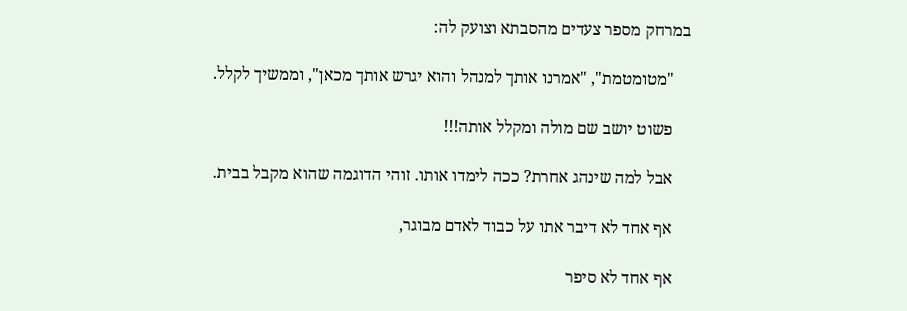במרחק מספר צעדים מהסבתא וצועק לה:

    "מטומטמת", "אמרנו אותך למנהל והוא יגרש אותך מכאן", וממשיך לקלל.

    פשוט יושב שם מולה ומקלל אותה!!!

    אבל למה שינהג אחרת? ככה לימדו אותו. זוהי הדוגמה שהוא מקבל בבית.

    אף אחד לא דיבר אתו על כבוד לאדם מבוגר,

    אף אחד לא סיפר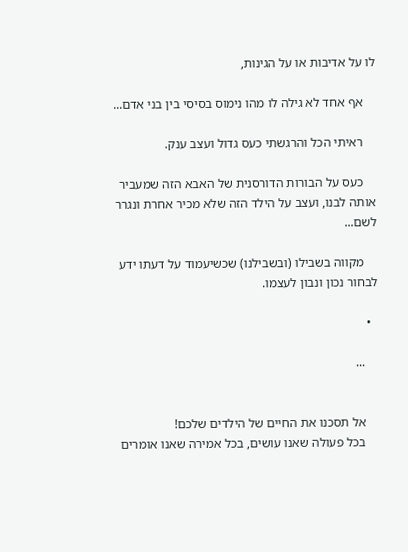לו על אדיבות או על הגינות,

    אף אחד לא גילה לו מהו נימוס בסיסי בין בני אדם...

    ראיתי הכל והרגשתי כעס גדול ועצב ענק.

    כעס על הבורות הדורסנית של האבא הזה שמעביר אותה לבנו, ועצב על הילד הזה שלא מכיר אחרת ונגרר לשם...

    מקווה בשבילו (ובשבילנו) שכשיעמוד על דעתו ידע לבחור נכון ונבון לעצמו.

  •

    ...


    אל תסכנו את החיים של הילדים שלכם!
    בכל פעולה שאנו עושים, בכל אמירה שאנו אומרים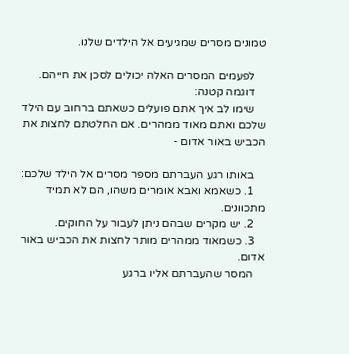טמונים מסרים שמגיעים אל הילדים שלנו.

    לפעמים המסרים האלה יכולים לסכן את חייהם.
    דוגמה קטנה:
    שימו לב איך אתם פועלים כשאתם ברחוב עם הילד שלכם ואתם מאוד ממהרים. אם החלטתם לחצות את הכביש באור אדום -

    באותו רגע העברתם מספר מסרים אל הילד שלכם:
    1. כשאמא ואבא אומרים משהו, הם לא תמיד מתכוונים.
    2. יש מקרים שבהם ניתן לעבור על החוקים.
    3. כשמאוד ממהרים מותר לחצות את הכביש באור אדום.
    המסר שהעברתם אליו ברגע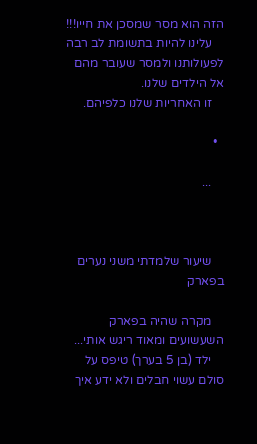הזה הוא מסר שמסכן את חייו!!!
    עלינו להיות בתשומת לב רבה לפעולותנו ולמסר שעובר מהם אל הילדים שלנו.
    זו האחריות שלנו כלפיהם.

  •

    ...



    שיעור שלמדתי משני נערים בפארק

    מקרה שהיה בפארק השעשועים ומאוד ריגש אותי...
    ילד (בן 5 בערך) טיפס על סולם עשוי חבלים ולא ידע איך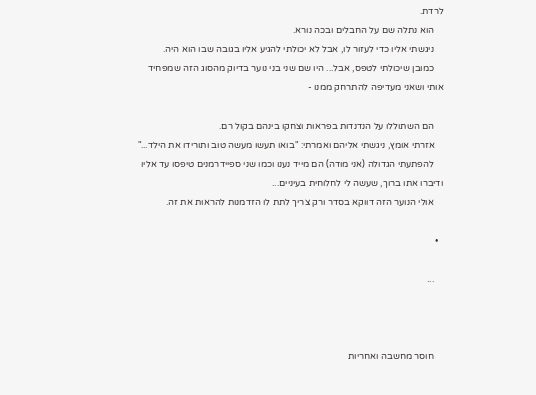לרדת.
    הוא נתלה שם על החבלים ובכה נורא.
    ניגשתי אליו כדי לעזור לו, אבל לא יכולתי להגיע אליו בגובה שבו הוא היה.
    כמובן שיכולתי לטפס, אבל... היו שם שני בני נוער בדיוק מהסוג הזה שמפחיד אותי ושאני מעדיפה להתרחק ממנו -

    הם השתוללו על הנדנדות בפראות וצחקו בינהם בקול רם.
    אזרתי אומץ, ניגשתי אליהם ואמרתי: "בואו תעשו מעשה טוב ותורידו את הילד..."
    להפתעתי הגדולה (אני מודה) הם מייד נענו וכמו שני ספיידרמנים טיפסו עד אליו ודיברו אתו ברוך, שעשה לי לחלוחית בעיניים...
    אולי הנוער הזה דווקא בסדר ורק צריך לתת לו הזדמנות להראות את זה.

  •

    ...



    חוסר מחשבה ואחריות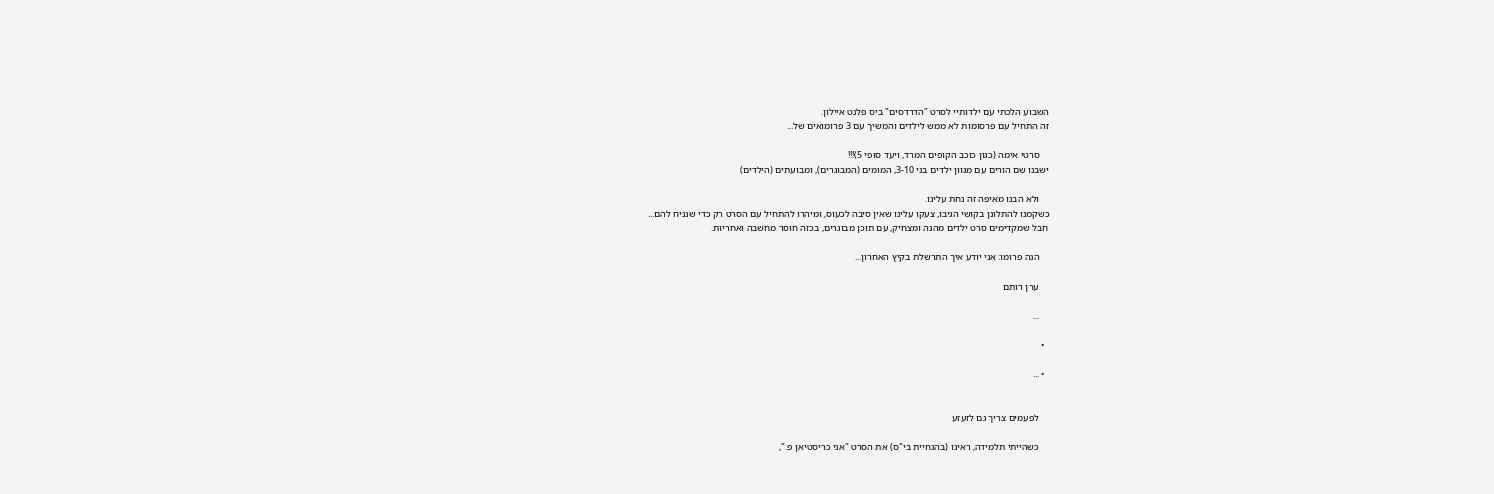השבוע הלכתי עם ילדותיי לסרט "הדרדסים" ביס פלנט איילון.
זה התחיל עם פרסומות לא ממש לילדים והמשיך עם 3 פרומואים של...

    סרטי אימה (כגון כוכב הקופים המרד, ויעד סופי 5)!!!
ישבנו שם הורים עם מגוון ילדים בני 3-10, המומים (המבוגרים), ומבועתים (הילדים)

    ולא הבנו מאיפה זה נחת עלינו.
כשקמנו להתלונן בקושי הגיבו, צעקו עלינו שאין סיבה לכעוס, ומיהרו להתחיל עם הסרט רק כדי שנניח להם...
חבל שמקדימים סרט ילדים מהנה ומצחיק, עם תוכן מבוגרים, בכזה חוסר מחשבה ואחריות.

    הנה פרומו: אני יודע איך התרשלת בקיץ האחרון...

    ערן רותם

    ...

  •

  • ...


    לפעמים צריך גם לזעזע

    כשהייתי תלמידה, ראינו (בהנחיית בי"ס) את הסרט "אני כריסטיאן פ.",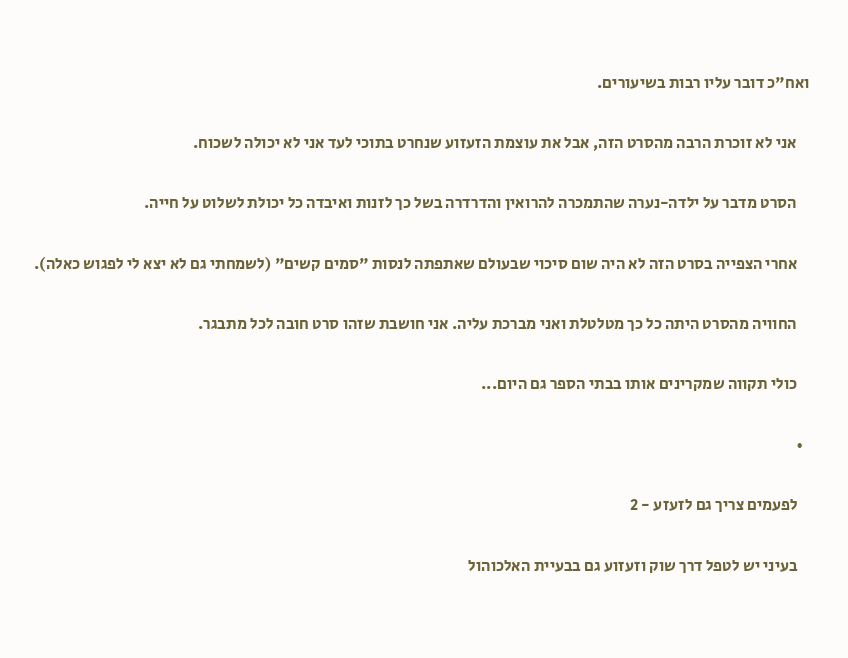ואח"כ דובר עליו רבות בשיעורים.

    אני לא זוכרת הרבה מהסרט הזה, אבל את עוצמת הזעזוע שנחרט בתוכי לעד אני לא יכולה לשכוח.

    הסרט מדבר על ילדה-נערה שהתמכרה להרואין והדרדרה בשל כך לזנות ואיבדה כל יכולת לשלוט על חייה.

    אחרי הצפייה בסרט הזה לא היה שום סיכוי שבעולם שאתפתה לנסות "סמים קשים" (לשמחתי גם לא יצא לי לפגוש כאלה).

    החוויה מהסרט היתה כל כך מטלטלת ואני מברכת עליה. אני חושבת שזהו סרט חובה לכל מתבגר.

    כולי תקווה שמקרינים אותו בבתי הספר גם היום...

  •

    לפעמים צריך גם לזעזע - 2

    בעיני יש לטפל דרך שוק וזעזוע גם בבעיית האלכוהול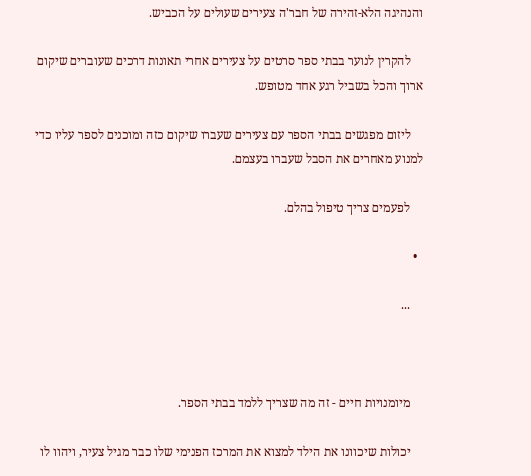והנהיגה הלא-זהירה של חבר'ה צעירים שעולים על הכביש.

    להקרין לנוער בבתי ספר סרטים על צעירים אחרי תאונות דרכים שעוברים שיקום ארוך והכל בשביל רגע אחד מטופש.

    ליזום מפגשים בבתי הספר עם צעירים שעברו שיקום כזה ומוכנים לספר עליו כדי למנוע מאחרים את הסבל שעברו בעצמם.

    לפעמים צריך טיפול בהלם.

  •

    ...



    מיומנויות חיים - זה מה שצריך ללמד בבתי הספר.

    יכולות שיכוונו את הילד למצוא את המרכז הפנימי שלו כבר מגיל צעיר, ויהוו לו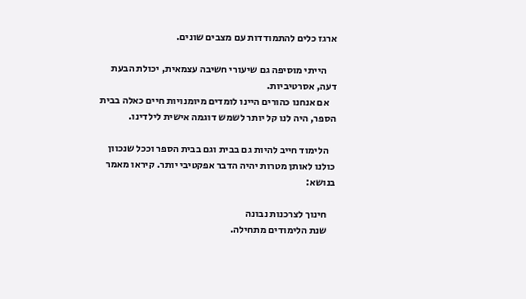ארגז כלים להתמודדות עם מצבים שונים.

     הייתי מוסיפה גם שיעורי חשיבה עצמאית, יכולת הבעת דעה, אסרטיביות.
    אם אנחנו כהורים היינו לומדים מיומנויות חיים כאלה בבית הספר, היה לנו קל יותר לשמש דוגמה אישית לילדינו.

    הלימוד חייב להיות גם בבית וגם בבית הספר וככל שנכוון כולנו לאותן מטרות יהיה הדבר אפקטיבי יותר. קיראו מאמר בנושא:

    חינוך לצרכנות נבונה
    שנת הלימודים מתחילה.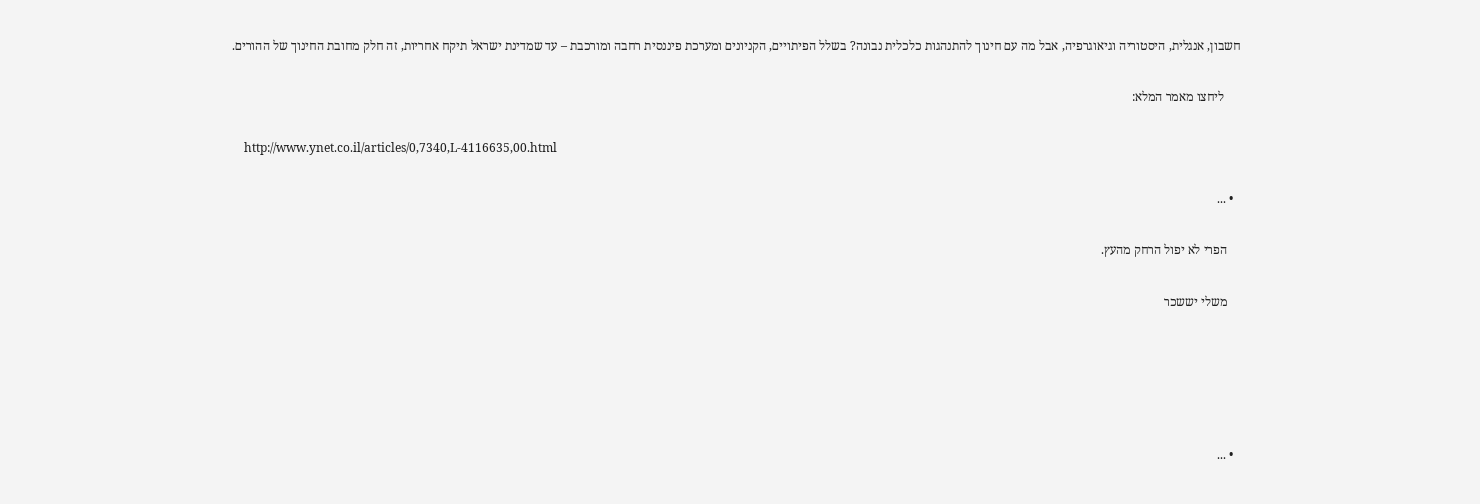חשבון, אנגלית, היסטוריה וגיאוגרפיה, אבל מה עם חינוך להתנהגות כלכלית נבונה? בשלל הפיתויים, הקניונים ומערכת פיננסית רחבה ומורכבת – עד שמדינת ישראל תיקח אחריות, זה חלק מחובת החינוך של ההורים.

     ליחצו מאמר המלא:

    http://www.ynet.co.il/articles/0,7340,L-4116635,00.html

  • ...

    הפרי לא יפול הרחק מהעץ.

    משלי יששכר





  • ...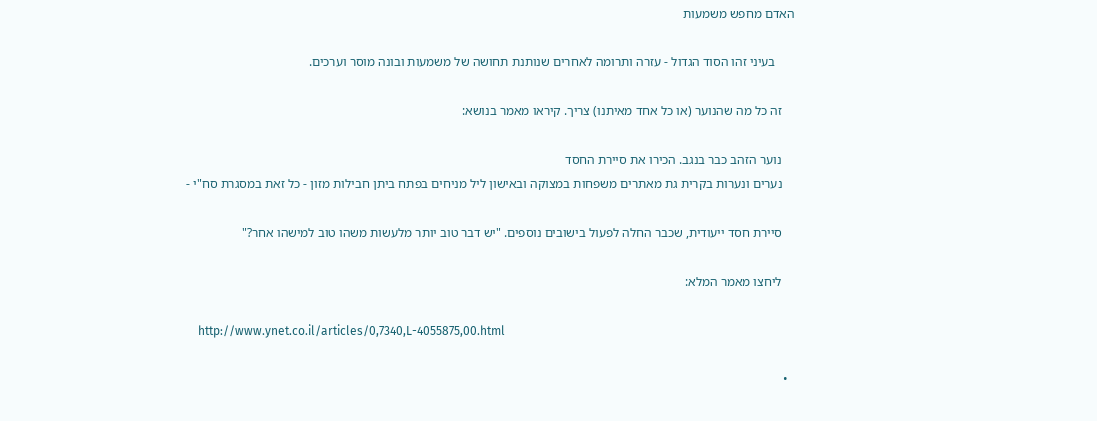האדם מחפש משמעות

      בעיני זהו הסוד הגדול - עזרה ותרומה לאחרים שנותנת תחושה של משמעות ובונה מוסר וערכים.

    זה כל מה שהנוער (או כל אחד מאיתנו) צריך. קיראו מאמר בנושא:

    נוער הזהב כבר בנגב. הכירו את סיירת החסד
    נערים ונערות בקרית גת מאתרים משפחות במצוקה ובאישון ליל מניחים בפתח ביתן חבילות מזון - כל זאת במסגרת סח"י -

    סיירת חסד ייעודית, שכבר החלה לפעול בישובים נוספים. "יש דבר טוב יותר מלעשות משהו טוב למישהו אחר?"

    ליחצו מאמר המלא:

    http://www.ynet.co.il/articles/0,7340,L-4055875,00.html

  •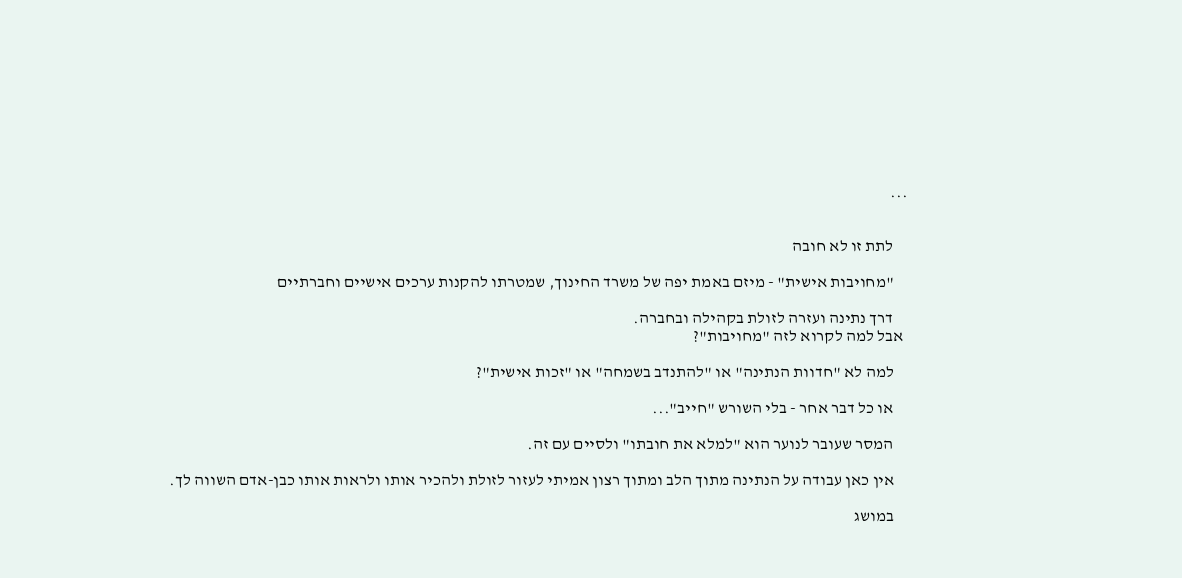...


    לתת זו לא חובה

    "מחויבות אישית" - מיזם באמת יפה של משרד החינוך, שמטרתו להקנות ערכים אישיים וחברתיים

    דרך נתינה ועזרה לזולת בקהילה ובחברה.
 אבל למה לקרוא לזה "מחויבות"?

    למה לא "חדוות הנתינה" או "להתנדב בשמחה" או "זכות אישית"?

    או כל דבר אחר - בלי השורש "חייב"...

    המסר שעובר לנוער הוא "למלא את חובתו" ולסיים עם זה.

    אין כאן עבודה על הנתינה מתוך הלב ומתוך רצון אמיתי לעזור לזולת ולהכיר אותו ולראות אותו כבן-אדם השווה לך.

    במושג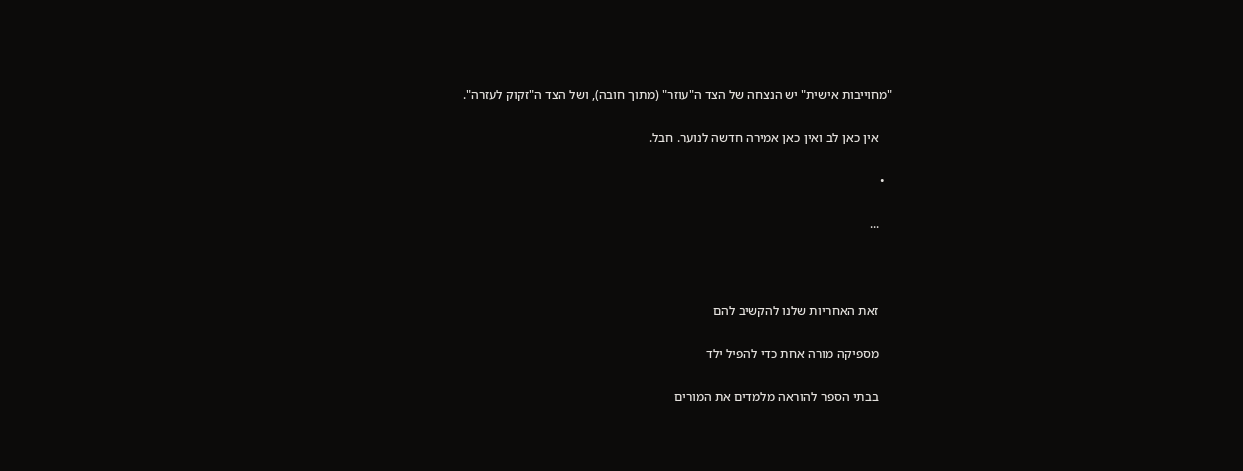"מחוייבות אישית" יש הנצחה של הצד ה"עוזר" (מתוך חובה), ושל הצד ה"זקוק לעזרה".

    אין כאן לב ואין כאן אמירה חדשה לנוער. חבל.

  •

    ...



    זאת האחריות שלנו להקשיב להם

    מספיקה מורה אחת כדי להפיל ילד

    בבתי הספר להוראה מלמדים את המורים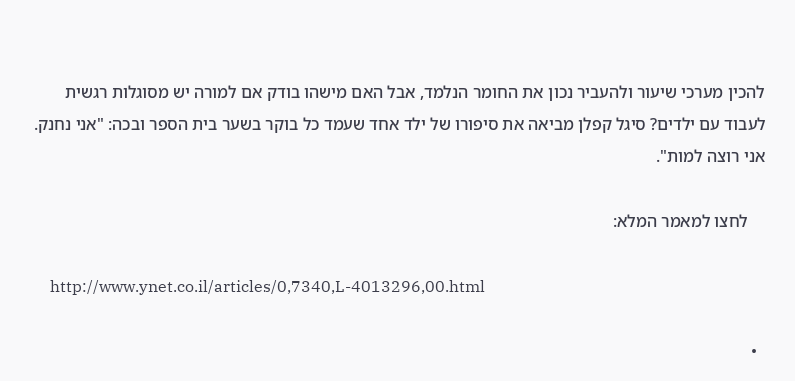להכין מערכי שיעור ולהעביר נכון את החומר הנלמד, אבל האם מישהו בודק אם למורה יש מסוגלות רגשית לעבוד עם ילדים? סיגל קפלן מביאה את סיפורו של ילד אחד שעמד כל בוקר בשער בית הספר ובכה: "אני נחנק. אני רוצה למות".

    לחצו למאמר המלא:

    http://www.ynet.co.il/articles/0,7340,L-4013296,00.html

  •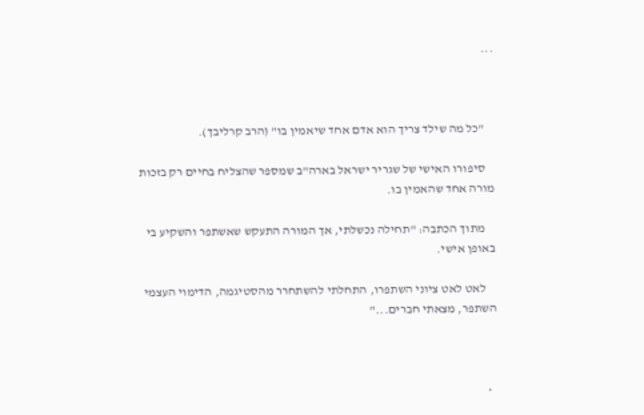...



    "כל מה שילד צריך הוא אדם אחד שיאמין בו" (הרב קרליבך).

    סיפורו האישי של שגריר ישראל בארה"ב שמספר שהצליח בחיים רק בזכות מורה אחד שהאמין בו.

    מתוך הכתבה: "תחילה נכשלתי, אך המורה התעקש שאשתפר והשקיע בי באופן אישי.

    לאט לאט ציוני השתפרו, התחלתי להשתחרר מהסטיגמה, הדימוי העצמי השתפר, מצאתי חברים..."



  •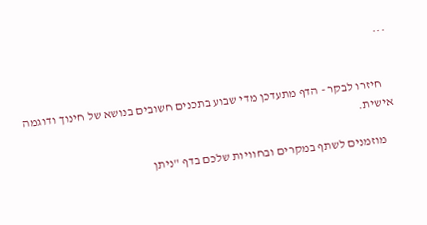...


    חיזרו לבקר - הדף מתעדכן מדי שבוע בתכנים חשובים בנושא של חינוך ודוגמה אישית.

    מוזמנים לשתף במקרים ובחוויות שלכם בדף "ניתן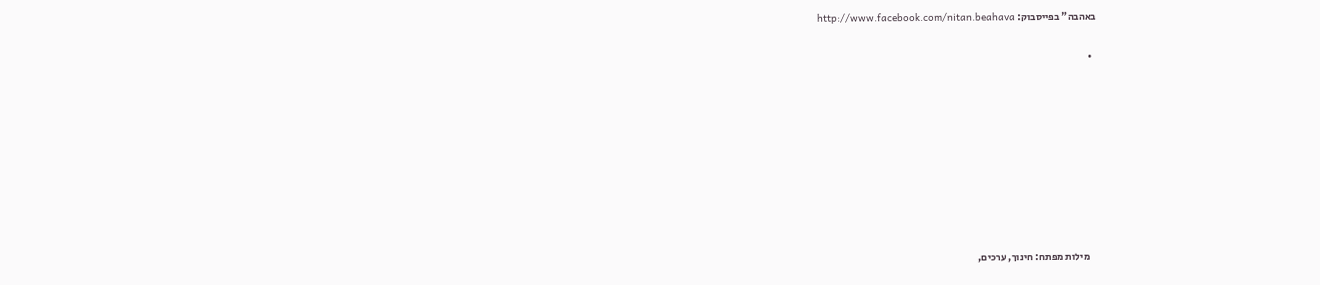באהבה" בפייסבוק: http://www.facebook.com/nitan.beahava

  •









    מילות מפתח: חינוך, ערכים,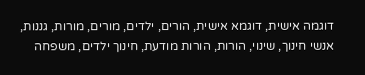דוגמה אישית, דוגמא אישית, הורים, ילדים, מורים, מורות, גננות, אנשי חינוך, שינוי, הורות, הורות מודעת, חינוך ילדים, משפחה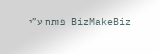BizMakeBiz פותח ע"י